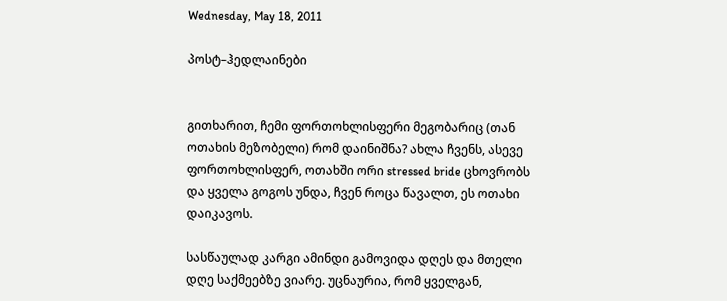Wednesday, May 18, 2011

პოსტ–ჰედლაინები


გითხარით, ჩემი ფორთოხლისფერი მეგობარიც (თან ოთახის მეზობელი) რომ დაინიშნა? ახლა ჩვენს, ასევე ფორთოხლისფერ, ოთახში ორი stressed bride ცხოვრობს და ყველა გოგოს უნდა, ჩვენ როცა წავალთ, ეს ოთახი დაიკავოს.

სასწაულად კარგი ამინდი გამოვიდა დღეს და მთელი დღე საქმეებზე ვიარე. უცნაურია, რომ ყველგან,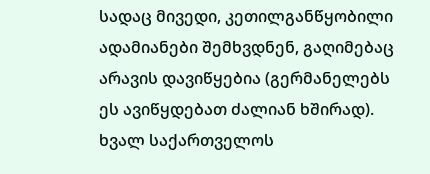სადაც მივედი, კეთილგანწყობილი ადამიანები შემხვდნენ, გაღიმებაც არავის დავიწყებია (გერმანელებს ეს ავიწყდებათ ძალიან ხშირად). ხვალ საქართველოს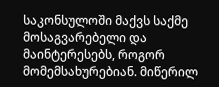საკონსულოში მაქვს საქმე მოსაგვარებელი და მაინტერესებს, როგორ მომემსახურებიან. მიწერილ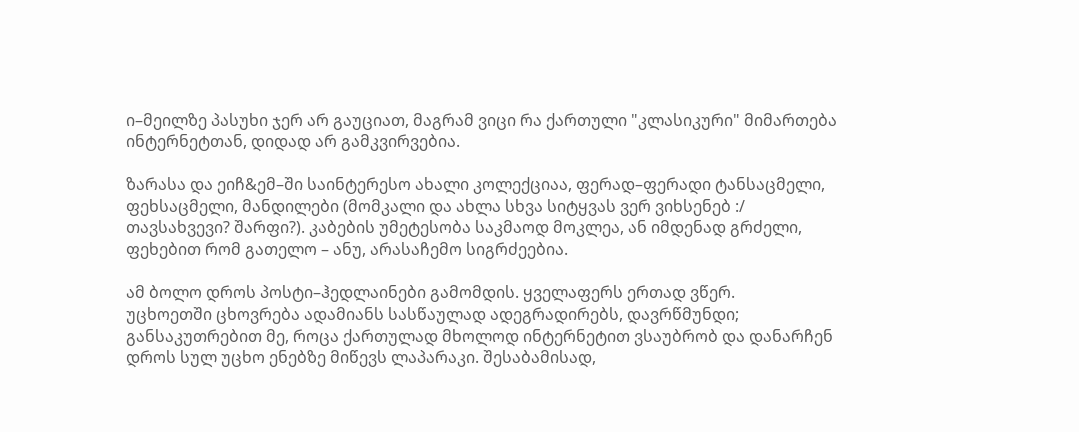ი–მეილზე პასუხი ჯერ არ გაუციათ, მაგრამ ვიცი რა ქართული "კლასიკური" მიმართება ინტერნეტთან, დიდად არ გამკვირვებია.

ზარასა და ეიჩ&ემ–ში საინტერესო ახალი კოლექციაა, ფერად–ფერადი ტანსაცმელი, ფეხსაცმელი, მანდილები (მომკალი და ახლა სხვა სიტყვას ვერ ვიხსენებ :/ თავსახვევი? შარფი?). კაბების უმეტესობა საკმაოდ მოკლეა, ან იმდენად გრძელი, ფეხებით რომ გათელო – ანუ, არასაჩემო სიგრძეებია.

ამ ბოლო დროს პოსტი–ჰედლაინები გამომდის. ყველაფერს ერთად ვწერ.
უცხოეთში ცხოვრება ადამიანს სასწაულად ადეგრადირებს, დავრწმუნდი; განსაკუთრებით მე, როცა ქართულად მხოლოდ ინტერნეტით ვსაუბრობ და დანარჩენ დროს სულ უცხო ენებზე მიწევს ლაპარაკი. შესაბამისად,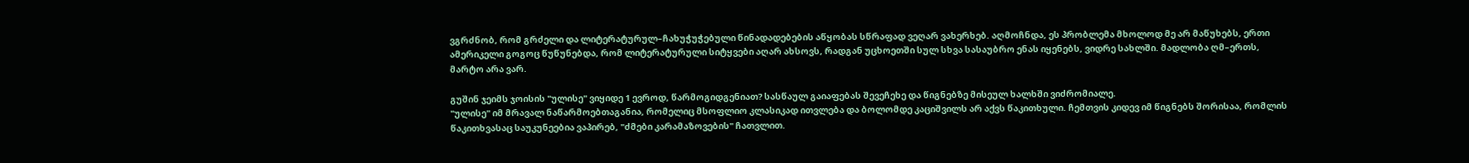ვგრძნობ, რომ გრძელი და ლიტერატურულ–ჩახუჭუჭებული წინადადებების აწყობას სწრაფად ვეღარ ვახერხებ. აღმოჩნდა, ეს პრობლემა მხოლოდ მე არ მაწუხებს, ერთი ამერიკელი გოგოც წუწუნებდა, რომ ლიტერატურული სიტყვები აღარ ახსოვს, რადგან უცხოეთში სულ სხვა სასაუბრო ენას იყენებს, ვიდრე სახლში. მადლობა ღმ–ერთს, მარტო არა ვარ.

გუშინ ჯეიმს ჯოისის "ულისე" ვიყიდე 1 ევროდ, წარმოგიდგენიათ? სასწაულ გაიაფებას შევეჩეხე და წიგნებზე მისეულ ხალხში ვიძრომიალე.
"ულისე" იმ მრავალ ნაწარმოებთაგანია, რომელიც მსოფლიო კლასიკად ითვლება და ბოლომდე კაციშვილს არ აქვს წაკითხული. ჩემთვის კიდევ იმ წიგნებს შორისაა, რომლის წაკითხვასაც საუკუნეებია ვაპირებ, "ძმები კარამაზოვების" ჩათვლით.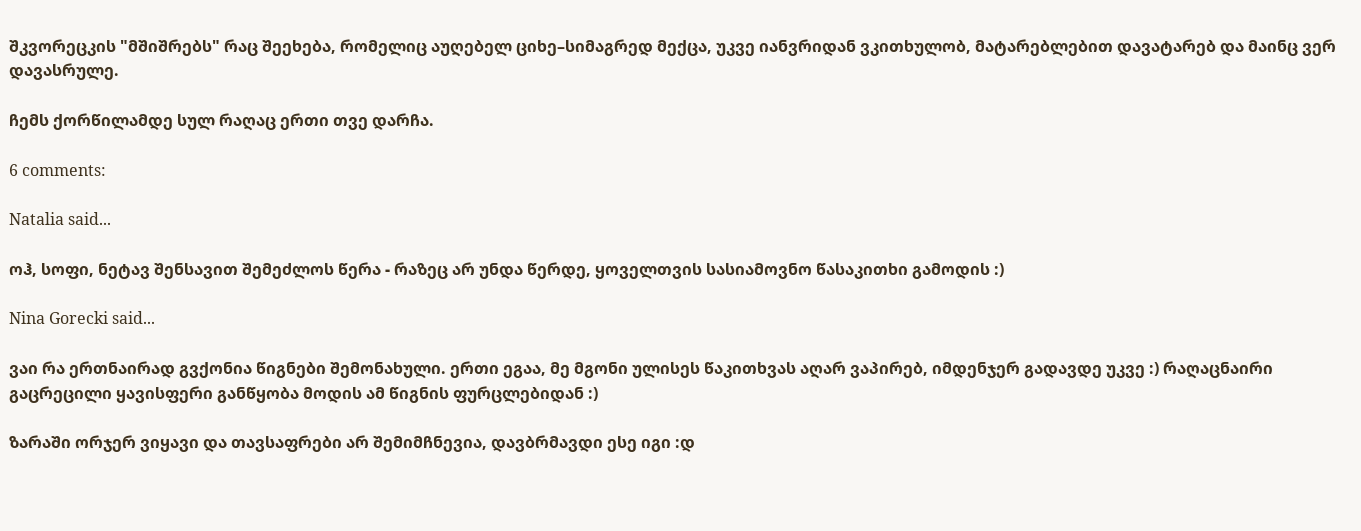შკვორეცკის "მშიშრებს" რაც შეეხება, რომელიც აუღებელ ციხე–სიმაგრედ მექცა, უკვე იანვრიდან ვკითხულობ, მატარებლებით დავატარებ და მაინც ვერ დავასრულე.

ჩემს ქორწილამდე სულ რაღაც ერთი თვე დარჩა.

6 comments:

Natalia said...

ოჰ, სოფი, ნეტავ შენსავით შემეძლოს წერა - რაზეც არ უნდა წერდე, ყოველთვის სასიამოვნო წასაკითხი გამოდის :)

Nina Gorecki said...

ვაი რა ერთნაირად გვქონია წიგნები შემონახული. ერთი ეგაა, მე მგონი ულისეს წაკითხვას აღარ ვაპირებ, იმდენჯერ გადავდე უკვე :) რაღაცნაირი გაცრეცილი ყავისფერი განწყობა მოდის ამ წიგნის ფურცლებიდან :)

ზარაში ორჯერ ვიყავი და თავსაფრები არ შემიმჩნევია, დავბრმავდი ესე იგი :დ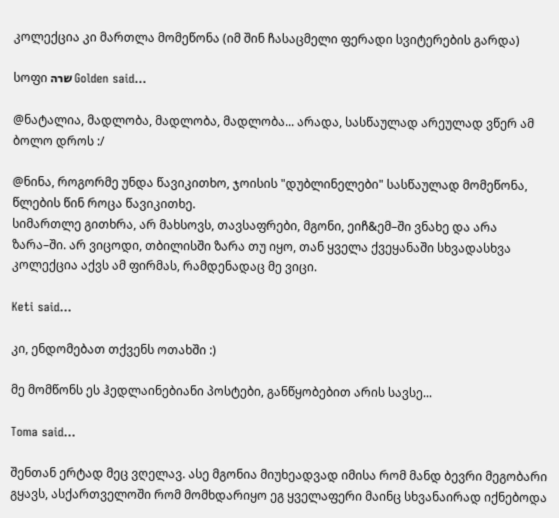კოლექცია კი მართლა მომეწონა (იმ შინ ჩასაცმელი ფერადი სვიტერების გარდა)

სოფი שרה Golden said...

@ნატალია, მადლობა, მადლობა, მადლობა... არადა, სასწაულად არეულად ვწერ ამ ბოლო დროს :/

@ნინა, როგორმე უნდა წავიკითხო, ჯოისის "დუბლინელები" სასწაულად მომეწონა, წლების წინ როცა წავიკითხე.
სიმართლე გითხრა, არ მახსოვს, თავსაფრები, მგონი, ეიჩ&ემ–ში ვნახე და არა ზარა–ში. არ ვიცოდი, თბილისში ზარა თუ იყო, თან ყველა ქვეყანაში სხვადასხვა კოლექცია აქვს ამ ფირმას, რამდენადაც მე ვიცი.

Keti said...

კი, ენდომებათ თქვენს ოთახში :)

მე მომწონს ეს ჰედლაინებიანი პოსტები, განწყობებით არის სავსე...

Toma said...

შენთან ერტად მეც ვღელავ. ასე მგონია მიუხეადვად იმისა რომ მანდ ბევრი მეგობარი გყავს, ასქართველოში რომ მომხდარიყო ეგ ყველაფერი მაინც სხვანაირად იქნებოდა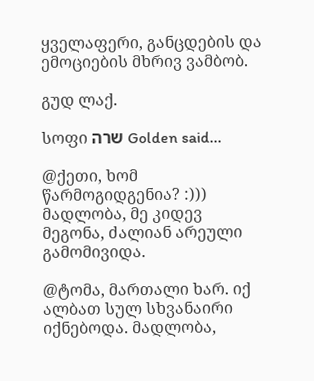ყველაფერი, განცდების და ემოციების მხრივ ვამბობ.

გუდ ლაქ.

სოფი שרה Golden said...

@ქეთი, ხომ წარმოგიდგენია? :))) მადლობა, მე კიდევ მეგონა, ძალიან არეული გამომივიდა.

@ტომა, მართალი ხარ. იქ ალბათ სულ სხვანაირი იქნებოდა. მადლობა,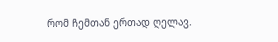რომ ჩემთან ერთად ღელავ.